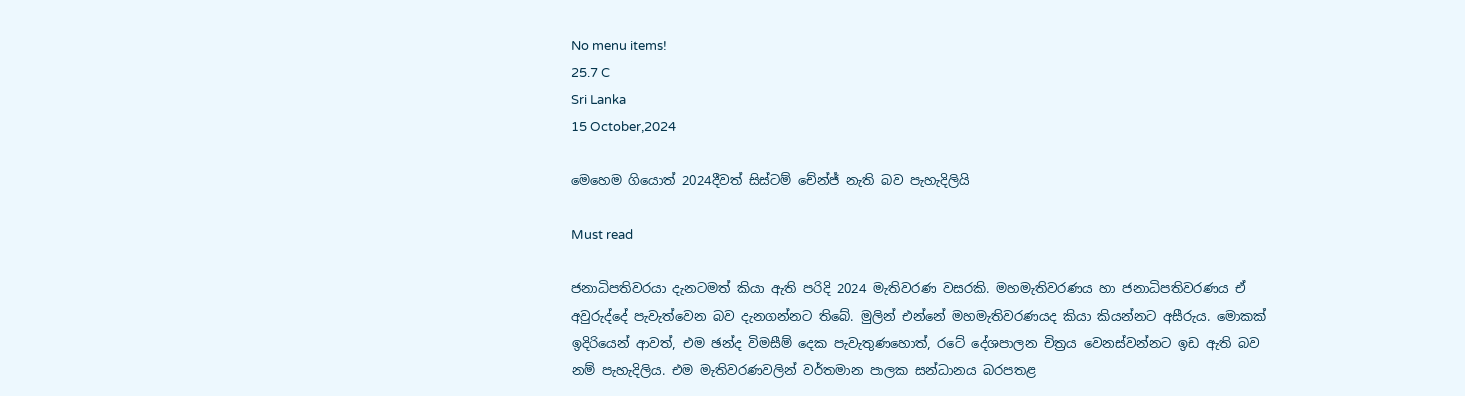No menu items!
25.7 C
Sri Lanka
15 October,2024

මෙහෙම ගියොත් 2024දීවත් සිස්ටම් චේන්ජ් නැති බව පැහැදිලියි

Must read

ජනාධිපතිවරයා දැනටමත් කියා ඇති පරිදි 2024 මැතිවරණ වසරකි. මහමැතිවරණය හා ජනාධිපතිවරණය ඒ අවුරුද්දේ පැවැත්වෙන බව දැනගන්නට තිබේ. මුලින් එන්නේ මහමැතිවරණයද කියා කියන්නට අසීරුය. මොකක් ඉදිරියෙන් ආවත්, එම ඡන්ද විමසීම් දෙක පැවැතුණහොත්, රටේ දේශපාලන චිත්‍රය වෙනස්වන්නට ඉඩ ඇති බව නම් පැහැදිලිය. එම මැතිවරණවලින් වර්තමාන පාලක සන්ධානය බරපතළ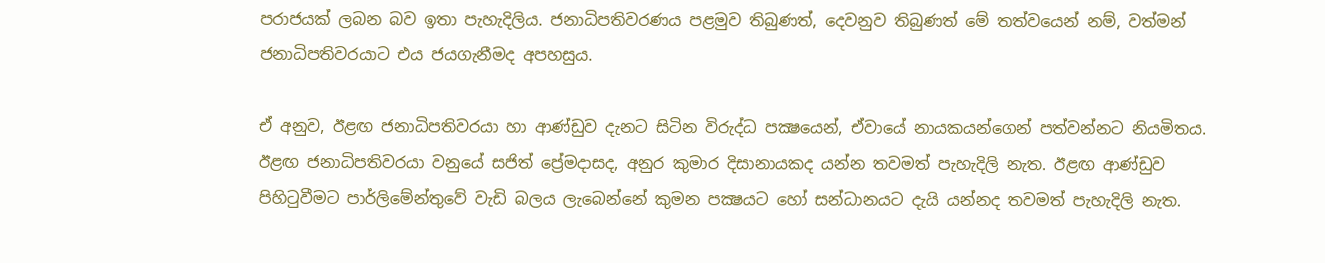පරාජයක් ලබන බව ඉතා පැහැදිලිය. ජනාධිපතිවරණය පළමුව තිබුණත්, දෙවනුව තිබුණත් මේ තත්වයෙන් නම්, වත්මන් ජනාධිපතිවරයාට එය ජයගැනීමද අපහසුය.

ඒ අනුව, ඊළඟ ජනාධිපතිවරයා හා ආණ්ඩුව දැනට සිටින විරුද්ධ පක්‍ෂයෙන්, ඒවායේ නායකයන්ගෙන් පත්වන්නට නියමිතය. ඊළඟ ජනාධිපතිවරයා වනුයේ සජිත් ප්‍රේමදාසද, අනුර කුමාර දිසානායකද යන්න තවමත් පැහැදිලි නැත. ඊළඟ ආණ්ඩුව පිහිටුවීමට පාර්ලිමේන්තුවේ වැඩි බලය ලැබෙන්නේ කුමන පක්‍ෂයට හෝ සන්ධානයට දැයි යන්නද තවමත් පැහැදිලි නැත.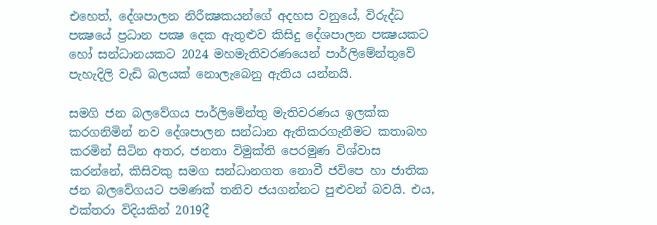එහෙත්, දේශපාලන නිරීක්‍ෂකයන්ගේ අදහස වනුයේ, විරුද්ධ පක්‍ෂයේ ප්‍රධාන පක්‍ෂ දෙක ඇතුළුව කිසිදු දේශපාලන පක්‍ෂයකට හෝ සන්ධානයකට 2024 මහමැතිවරණයෙන් පාර්ලිමේන්තුවේ පැහැදිලි වැඩි බලයක් නොලැබෙනු ඇතිය යන්නයි.

සමගි ජන බලවේගය පාර්ලිමේන්තු මැතිවරණය ඉලක්ක කරගනිමින් නව දේශපාලන සන්ධාන ඇතිකරගැනීමට කතාබහ කරමින් සිටින අතර, ජනතා විමුක්ති පෙරමුණ විශ්වාස කරන්නේ, කිසිවකු සමග සන්ධානගත නොවී ජවිපෙ හා ජාතික ජන බලවේගයට පමණක් තනිව ජයගන්නට පුළුවන් බවයි. එය, එක්තරා විදියකින් 2019දී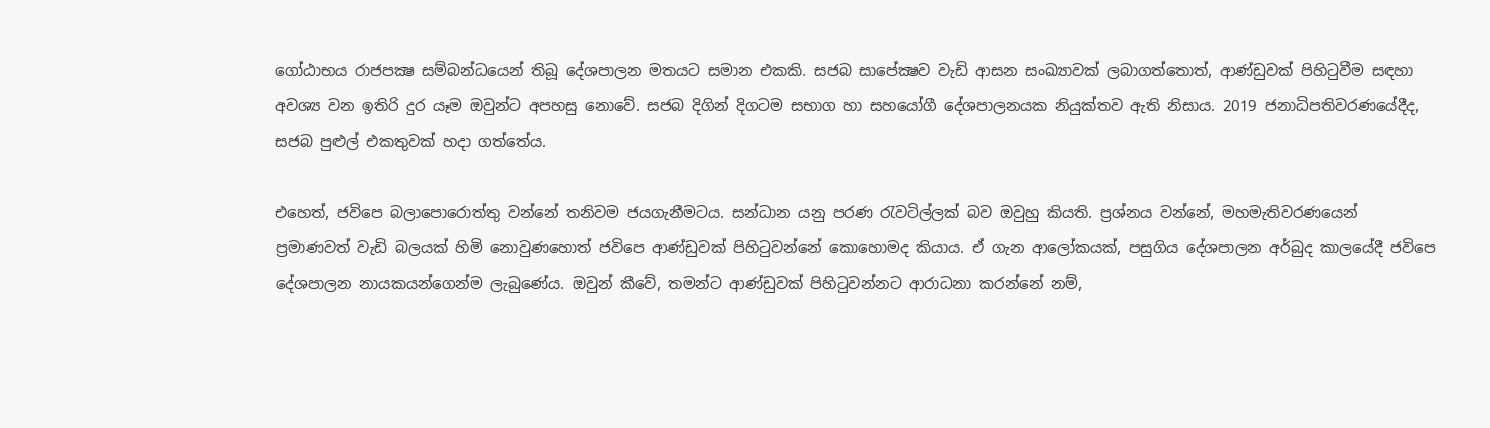ගෝඨාභය රාජපක්‍ෂ සම්බන්ධයෙන් තිබූ දේශපාලන මතයට සමාන එකකි. සජබ සාපේක්‍ෂව වැඩි ආසන සංඛ්‍යාවක් ලබාගත්තොත්, ආණ්ඩුවක් පිහිටුවීම සඳහා අවශ්‍ය වන ඉතිරි දුර යෑම ඔවුන්ට අපහසු නොවේ. සජබ දිගින් දිගටම සභාග හා සහයෝගී දේශපාලනයක නියුක්තව ඇති නිසාය. 2019 ජනාධිපතිවරණයේදීද, සජබ පුළුල් එකතුවක් හදා ගත්තේය.

එහෙත්, ජවිපෙ බලාපොරොත්තු වන්නේ තනිවම ජයගැනීමටය. සන්ධාන යනු පරණ රැවටිල්ලක් බව ඔවුහු කියති. ප්‍රශ්නය වන්නේ, මහමැතිවරණයෙන් ප්‍රමාණවත් වැඩි බලයක් හිමි නොවුණහොත් ජවිපෙ ආණ්ඩුවක් පිහිටුවන්නේ කොහොමද කියාය. ඒ ගැන ආලෝකයක්, පසුගිය දේශපාලන අර්බුද කාලයේදී ජවිපෙ දේශපාලන නායකයන්ගෙන්ම ලැබුණේය. ඔවුන් කීවේ, තමන්ට ආණ්ඩුවක් පිහිටුවන්නට ආරාධනා කරන්නේ නම්,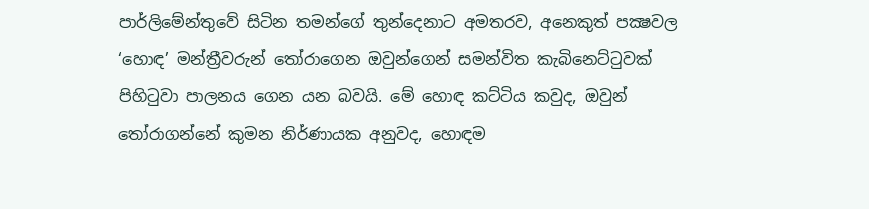පාර්ලිමේන්තුවේ සිටින තමන්ගේ තුන්දෙනාට අමතරව, අනෙකුත් පක්‍ෂවල ‘හොඳ’ මන්ත්‍රීවරුන් තෝරාගෙන ඔවුන්ගෙන් සමන්විත කැබිනෙට්ටුවක් පිහිටුවා පාලනය ගෙන යන බවයි. මේ හොඳ කට්ටිය කවුද, ඔවුන් තෝරාගන්නේ කුමන නිර්ණායක අනුවද, හොඳම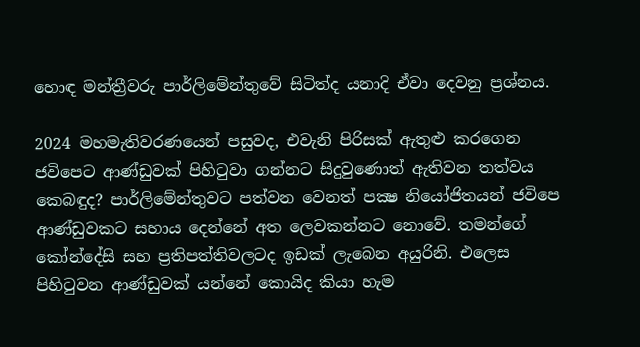හොඳ මන්ත්‍රීවරු පාර්ලිමේන්තුවේ සිටිත්ද යනාදි ඒවා දෙවනු ප්‍රශ්නය.

2024 මහමැතිවරණයෙන් පසුවද, එවැනි පිරිසක් ඇතුළු කරගෙන ජවිපෙට ආණ්ඩුවක් පිහිටුවා ගන්නට සිදුවුණොත් ඇතිවන තත්වය කෙබඳුද? පාර්ලිමේන්තුවට පත්වන වෙනත් පක්‍ෂ නියෝජිතයන් ජවිපෙ ආණ්ඩුවකට සහාය දෙන්නේ අත ලෙවකන්නට නොවේ. තමන්ගේ කෝන්දේසි සහ ප්‍රතිපත්තිවලටද ඉඩක් ලැබෙන අයුරිනි. එලෙස පිහිටුවන ආණ්ඩුවක් යන්නේ කොයිද කියා හැම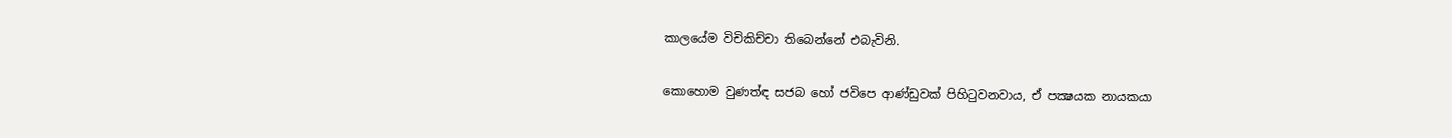කාලයේම විචිකිච්චා තිබෙන්නේ එබැවිනි.

කොහොම වුණත්ඳ සජබ හෝ ජවිපෙ ආණ්ඩුවක් පිහිටුවනවාය, ඒ පක්‍ෂයක නායකයා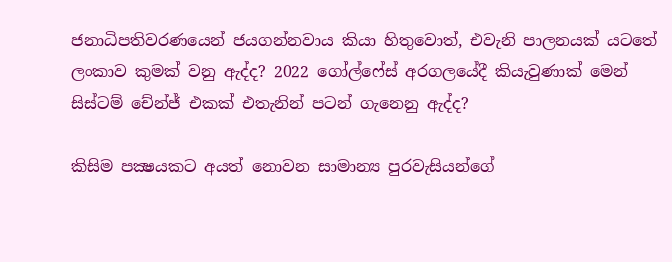ජනාධිපතිවරණයෙන් ජයගන්නවාය කියා හිතුවොත්, එවැනි පාලනයක් යටතේ ලංකාව කුමක් වනු ඇද්ද? 2022 ගෝල්ෆේස් අරගලයේදී කියැවුණාක් මෙන් සිස්ටම් චේන්ජ් එකක් එතැනින් පටන් ගැනෙනු ඇද්ද?

කිසිම පක්‍ෂයකට අයත් නොවන සාමාන්‍ය පුරවැසියන්ගේ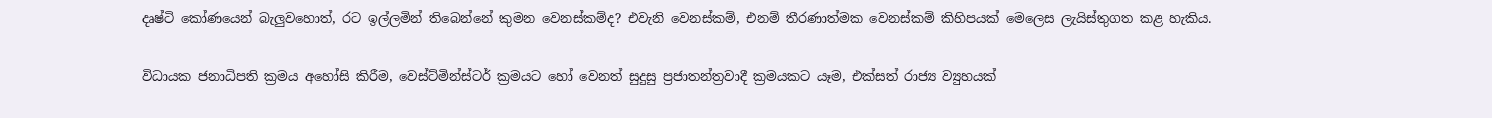දෘෂ්ටි කෝණයෙන් බැලුවහොත්, රට ඉල්ලමින් තිබෙන්නේ කුමන වෙනස්කම්ද? එවැනි වෙනස්කම්, එනම් තීරණාත්මක වෙනස්කම් කිහිපයක් මෙලෙස ලැයිස්තුගත කළ හැකිය.

විධායක ජනාධිපති ක්‍රමය අහෝසි කිරීම, වෙස්ට්මින්ස්ටර් ක්‍රමයට හෝ වෙනත් සුදුසු ප්‍රජාතන්ත්‍රවාදී ක්‍රමයකට යෑම, එක්සත් රාජ්‍ය ව්‍යුහයක්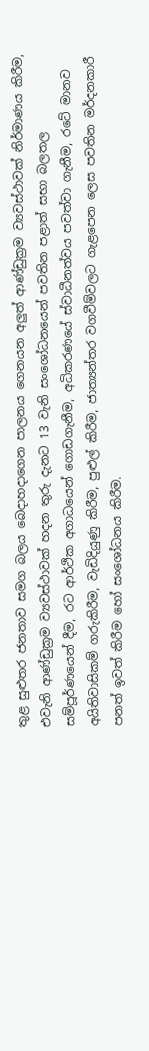තුළ සුළුතර ජනතාව සමග බලය බෙදාහදාගෙන පාලනය ගෙනයන අලුත් ආණ්ඩුක්‍රම ව්‍යවස්ථාවක් නිර්මාණය කිරීම, එවැනි ආණ්ඩුක්‍රම ව්‍යවස්ථාවක් හදන තුරු දැනට 13 වැනි සංශෝධනයෙන් පවතින පළාත් සභා බලතල සම්පූර්ණයෙන් දීම, රට ආර්ථික අගාධයෙන් ගොඩගැනීම, අධිකරණයේ ස්වාධීනත්වය පවත්වා ගැනීම, රටේ මානව අයිතිවාසිකම් ගරුකිරීම, වැඩිදියුණු කිරීම, පුළුල් කිරීම, ජාත්‍යන්තර වගවීම්වලට ගැළපෙන ලෙස පවතින මර්දනකාරී පනත් ඉවත් කිරීම හෝ සංශෝධනය කිරීම.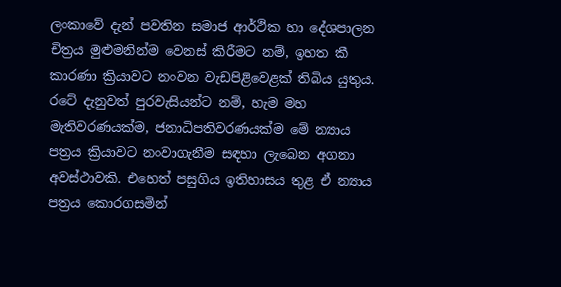ලංකාවේ දැන් පවතින සමාජ ආර්ථික හා දේශපාලන චිත්‍රය මුළුමනින්ම වෙනස් කිරීමට නම්, ඉහත කී කාරණා ක්‍රියාවට නංවන වැඩපිළිවෙළක් තිබිය යුතුය. රටේ දැනුවත් පුරවැසියන්ට නම්, හැම මහ මැතිවරණයක්ම, ජනාධිපතිවරණයක්ම මේ න්‍යාය පත්‍රය ක්‍රියාවට නංවාගැනීම සඳහා ලැබෙන අගනා අවස්ථාවකි. එහෙත් පසුගිය ඉතිහාසය තුළ ඒ න්‍යාය පත්‍රය කොරගසමින්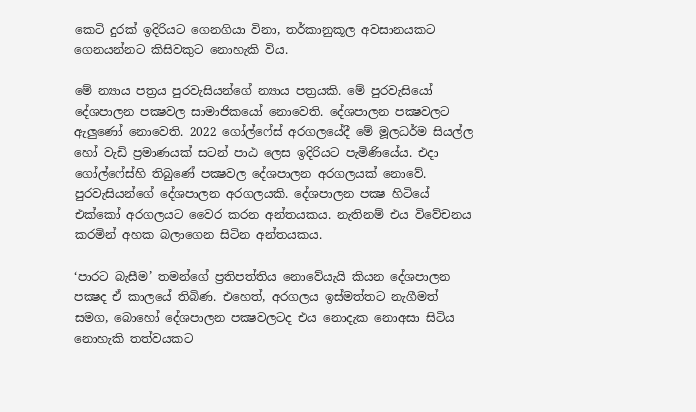කෙටි දුරක් ඉදිරියට ගෙනගියා විනා, තර්කානුකූල අවසානයකට ගෙනයන්නට කිසිවකුට නොහැකි විය.

මේ න්‍යාය පත්‍රය පුරවැසියන්ගේ න්‍යාය පත්‍රයකි. මේ පුරවැසියෝ දේශපාලන පක්‍ෂවල සාමාජිකයෝ නොවෙති. දේශපාලන පක්‍ෂවලට ඇලුණෝ නොවෙති. 2022 ගෝල්ෆේස් අරගලයේදී මේ මූලධර්ම සියල්ල හෝ වැඩි ප්‍රමාණයක් සටන් පාඨ ලෙස ඉදිරියට පැමිණියේය. එදා ගෝල්ෆේස්හි තිබුණේ පක්‍ෂවල දේශපාලන අරගලයක් නොවේ. පුරවැසියන්ගේ දේශපාලන අරගලයකි. දේශපාලන පක්‍ෂ හිටියේ එක්කෝ අරගලයට වෛර කරන අන්තයකය. නැතිනම් එය විවේචනය කරමින් අහක බලාගෙන සිටින අන්තයකය.

‘පාරට බැසීම’ තමන්ගේ ප්‍රතිපත්තිය නොවේයැයි කියන දේශපාලන පක්‍ෂද ඒ කාලයේ තිබිණ. එහෙත්, අරගලය ඉස්මත්තට නැගීමත් සමග, බොහෝ දේශපාලන පක්‍ෂවලටද එය නොදැක නොඅසා සිටිය නොහැකි තත්වයකට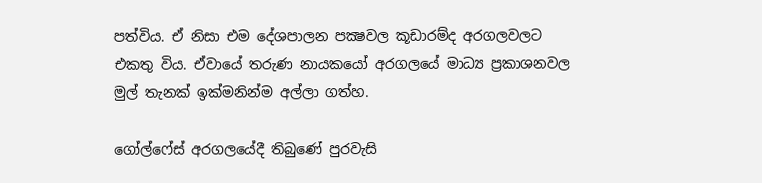පත්විය. ඒ නිසා එම දේශපාලන පක්‍ෂවල කූඩාරම්ද අරගලවලට එකතු විය. ඒවායේ තරුණ නායකයෝ අරගලයේ මාධ්‍ය ප්‍රකාශනවල මුල් තැනක් ඉක්මනින්ම අල්ලා ගත්හ.

ගෝල්ෆේස් අරගලයේදී තිබුණේ පුරවැසි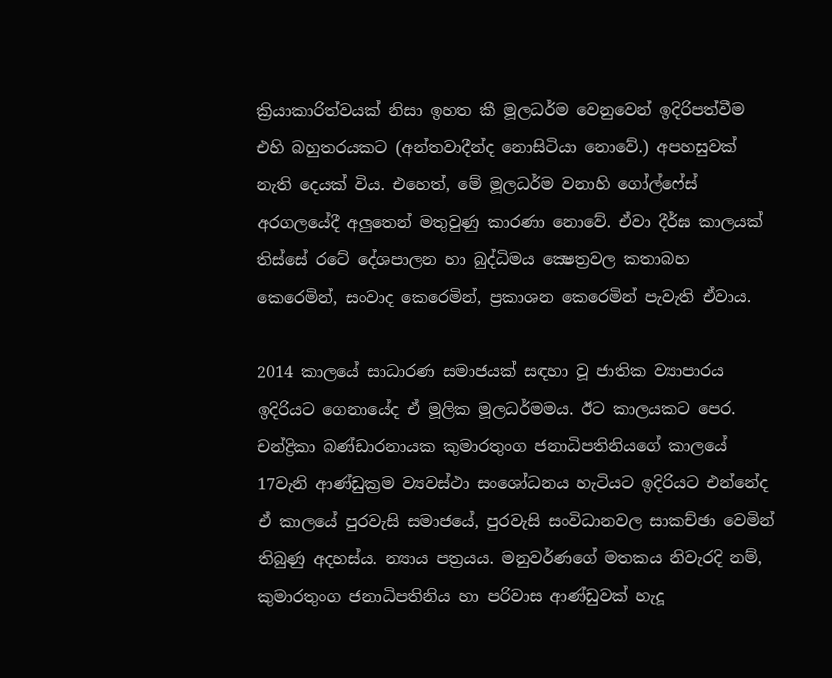ක්‍රියාකාරිත්වයක් නිසා ඉහත කී මූලධර්ම වෙනුවෙන් ඉදිරිපත්වීම එහි බහුතරයකට (අන්තවාදීන්ද නොසිටියා නොවේ.) අපහසුවක් නැති දෙයක් විය. එහෙත්, මේ මූලධර්ම වනාහි ගෝල්ෆේස් අරගලයේදී අලුතෙන් මතුවුණු කාරණා නොවේ. ඒවා දීර්ඝ කාලයක් තිස්සේ රටේ දේශපාලන හා බුද්ධිමය ක්‍ෂෙත්‍රවල කතාබහ කෙරෙමින්, සංවාද කෙරෙමින්, ප්‍රකාශන කෙරෙමින් පැවැති ඒවාය.

2014 කාලයේ සාධාරණ සමාජයක් සඳහා වූ ජාතික ව්‍යාපාරය ඉදිරියට ගෙනායේද ඒ මූලික මූලධර්මමය. ඊට කාලයකට පෙර. චන්ද්‍රිකා බණ්ඩාරනායක කුමාරතුංග ජනාධිපතිනියගේ කාලයේ 17වැනි ආණ්ඩුක්‍රම ව්‍යවස්ථා සංශෝධනය හැටියට ඉදිරියට එන්නේද ඒ කාලයේ පුරවැසි සමාජයේ, පුරවැසි සංවිධානවල සාකච්ඡා වෙමින් තිබුණු අදහස්ය. න්‍යාය පත්‍රයය. මනුවර්ණගේ මතකය නිවැරදි නම්, කුමාරතුංග ජනාධිපතිනිය හා පරිවාස ආණ්ඩුවක් හැදූ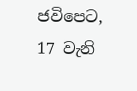ජවිපෙට, 17 වැනි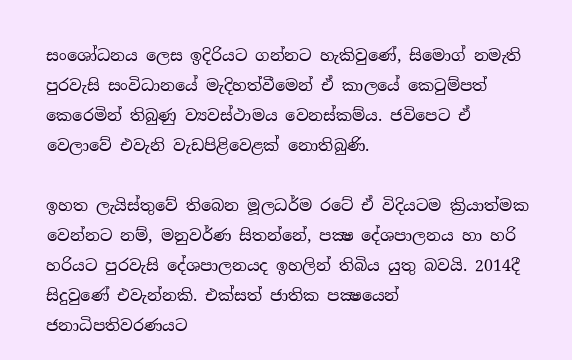සංශෝධනය ලෙස ඉදිරියට ගන්නට හැකිවුණේ, සිමොග් නමැති පුරවැසි සංවිධානයේ මැදිහත්වීමෙන් ඒ කාලයේ කෙටුම්පත් කෙරෙමින් තිබුණු ව්‍යවස්ථාමය වෙනස්කම්ය. ජවිපෙට ඒ වෙලාවේ එවැනි වැඩපිළිවෙළක් නොතිබුණි.

ඉහත ලැයිස්තුවේ තිබෙන මූලධර්ම රටේ ඒ විදියටම ක්‍රියාත්මක වෙන්නට නම්, මනුවර්ණ සිතන්නේ, පක්‍ෂ දේශපාලනය හා හරි හරියට පුරවැසි දේශපාලනයද ඉහලින් තිබිය යුතු බවයි. 2014දී සිදුවුණේ එවැන්නකි. එක්සත් ජාතික පක්‍ෂයෙන් ජනාධිපතිවරණයට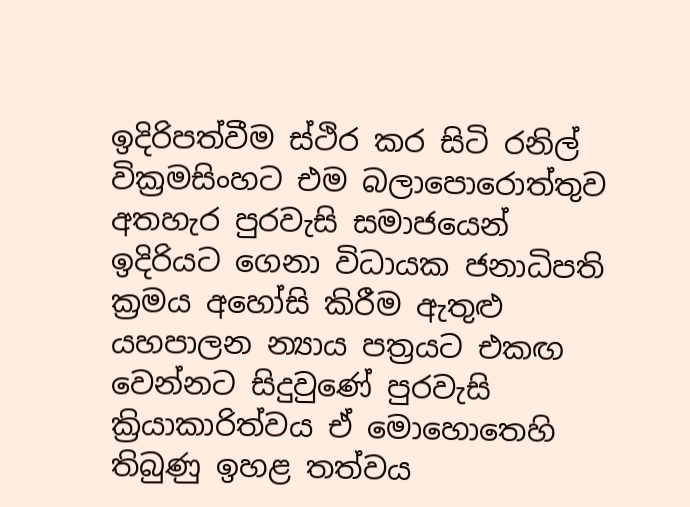ඉදිරිපත්වීම ස්ථිර කර සිටි රනිල් වික්‍රමසිංහට එම බලාපොරොත්තුව අතහැර පුරවැසි සමාජයෙන් ඉදිරියට ගෙනා විධායක ජනාධිපති ක්‍රමය අහෝසි කිරීම ඇතුළු යහපාලන න්‍යාය පත්‍රයට එකඟ වෙන්නට සිදුවුණේ පුරවැසි ක්‍රියාකාරිත්වය ඒ මොහොතෙහි තිබුණු ඉහළ තත්වය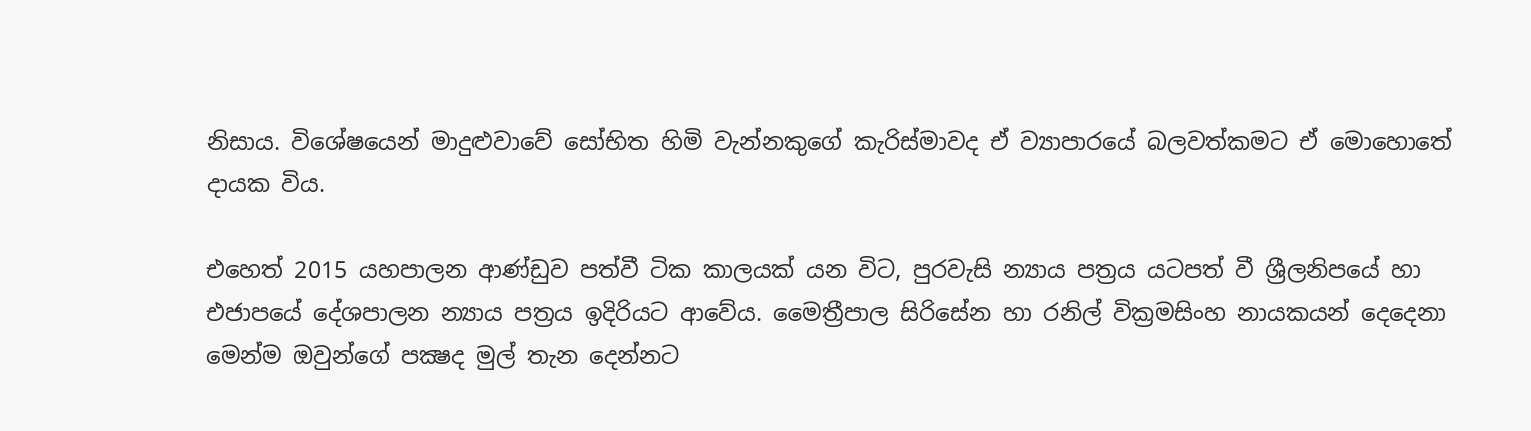නිසාය. විශේෂයෙන් මාදුළුවාවේ සෝභිත හිමි වැන්නකුගේ කැරිස්මාවද ඒ ව්‍යාපාරයේ බලවත්කමට ඒ මොහොතේ දායක විය.

එහෙත් 2015 යහපාලන ආණ්ඩුව පත්වී ටික කාලයක් යන විට, පුරවැසි න්‍යාය පත්‍රය යටපත් වී ශ්‍රීලනිපයේ හා එජාපයේ දේශපාලන න්‍යාය පත්‍රය ඉදිරියට ආවේය. මෛත්‍රීපාල සිරිසේන හා රනිල් වික්‍රමසිංහ නායකයන් දෙදෙනා මෙන්ම ඔවුන්ගේ පක්‍ෂද මුල් තැන දෙන්නට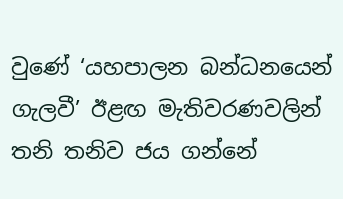වුණේ ‘යහපාලන බන්ධනයෙන් ගැලවී’ ඊළඟ මැතිවරණවලින් තනි තනිව ජය ගන්නේ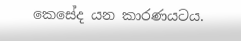කෙසේද යන කාරණයටය.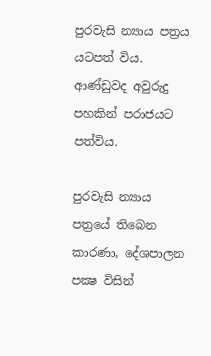පුරවැසි න්‍යාය පත්‍රය යටපත් විය. ආණ්ඩුවද අවුරුදු පහකින් පරාජයට පත්විය.

පුරවැසි න්‍යාය පත්‍රයේ තිබෙන කාරණා, දේශපාලන පක්‍ෂ විසින්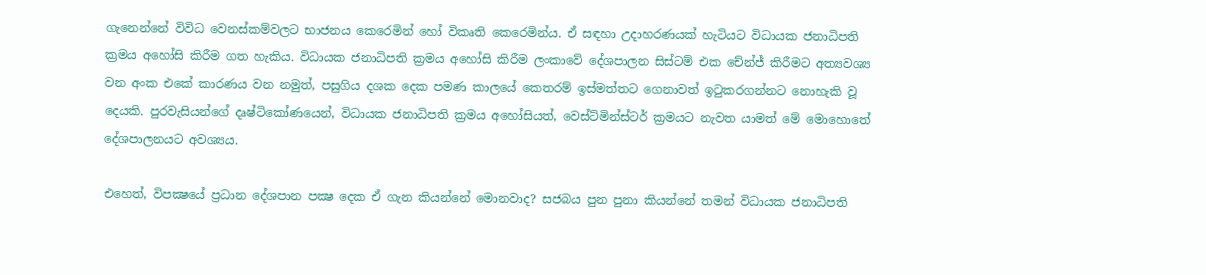ගැනෙන්නේ විවිධ වෙනස්කම්වලට භාජනය කෙරෙමින් හෝ විකෘති කෙරෙමින්ය. ඒ සඳහා උදාහරණයක් හැටියට විධායක ජනාධිපති ක්‍රමය අහෝසි කිරීම ගත හැකිය. විධායක ජනාධිපති ක්‍රමය අහෝසි කිරීම ලංකාවේ දේශපාලන සිස්ටම් එක චේන්ජ් කිරීමට අත්‍යවශ්‍ය වන අංක එකේ කාරණය වන නමුත්, පසුගිය දශක දෙක පමණ කාලයේ කෙතරම් ඉස්මත්තට ගෙනාවත් ඉටුකරගන්නට නොහැකි වූ දෙයකි. පුරවැසියන්ගේ දෘෂ්ටිකෝණයෙන්, විධායක ජනාධිපති ක්‍රමය අහෝසියත්, වෙස්ට්මින්ස්ටර් ක්‍රමයට නැවත යාමත් මේ මොහොතේ දේශපාලනයට අවශ්‍යය.

එහෙත්, විපක්‍ෂයේ ප්‍රධාන දේශපාන පක්‍ෂ දෙක ඒ ගැන කියන්නේ මොනවාද? සජබය පුන පුනා කියන්නේ තමන් විධායක ජනාධිපති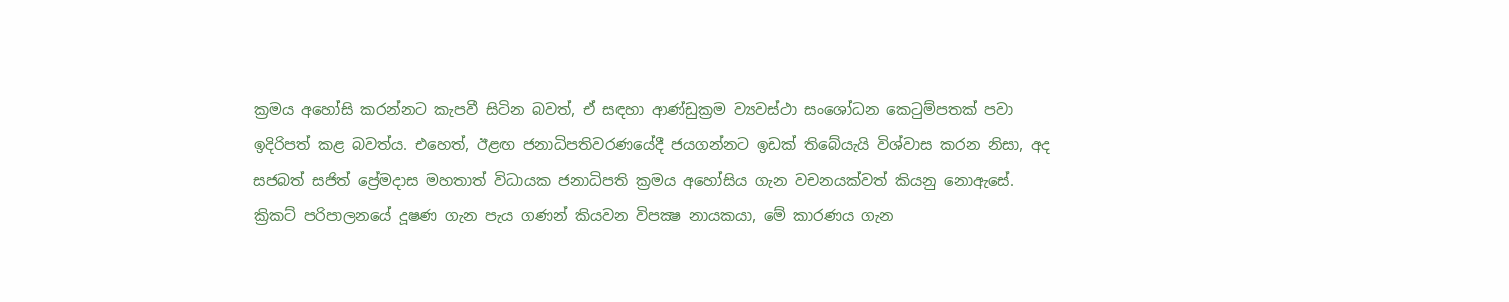ක්‍රමය අහෝසි කරන්නට කැපවී සිටින බවත්, ඒ සඳහා ආණ්ඩුක්‍රම ව්‍යවස්ථා සංශෝධන කෙටුම්පතක් පවා ඉදිරිපත් කළ බවත්ය. එහෙත්, ඊළඟ ජනාධිපතිවරණයේදී ජයගන්නට ඉඩක් තිබේයැයි විශ්වාස කරන නිසා, අද සජබත් සජිත් ප්‍රේමදාස මහතාත් විධායක ජනාධිපති ක්‍රමය අහෝසිය ගැන වචනයක්වත් කියනු නොඇසේ. ක්‍රිකට් පරිපාලනයේ දූෂණ ගැන පැය ගණන් කියවන විපක්‍ෂ නායකයා, මේ කාරණය ගැන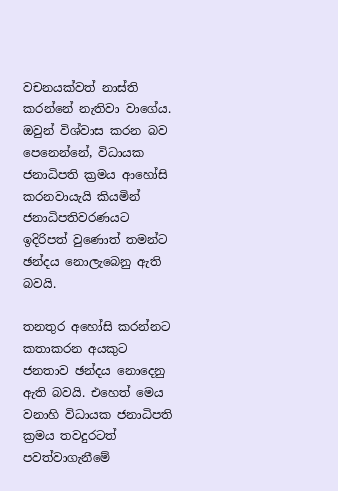වචනයක්වත් නාස්ති කරන්නේ නැතිවා වාගේය. ඔවුන් විශ්වාස කරන බව පෙනෙන්නේ, විධායක ජනාධිපති ක්‍රමය ආහෝසි කරනවායැයි කියමින් ජනාධිපතිවරණයට ඉදිරිපත් වුණොත් තමන්ට ඡන්දය නොලැබෙනු ඇති බවයි.

තනතුර අහෝසි කරන්නට කතාකරන අයකුට ජනතාව ඡන්දය නොදෙනු ඇති බවයි. එහෙත් මෙය වනාහි විධායක ජනාධිපති ක්‍රමය තවදුරටත් පවත්වාගැනීමේ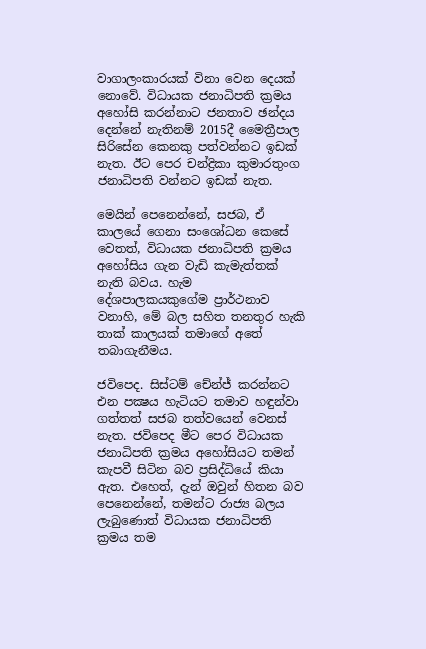වාගාලංකාරයක් විනා වෙන දෙයක් නොවේ. විධායක ජනාධිපති ක්‍රමය අහෝසි කරන්නාට ජනතාව ඡන්දය දෙන්නේ නැතිනම් 2015දී මෛත්‍රීපාල සිරිසේන කෙනකු පත්වන්නට ඉඩක් නැත. ඊට පෙර චන්ද්‍රිකා කුමාරතුංග ජනාධිපති වන්නට ඉඩක් නැත.

මෙයින් පෙනෙන්නේ, සජබ, ඒ කාලයේ ගෙනා සංශෝධන කෙසේ වෙතත්, විධායක ජනාධිපති ක්‍රමය අහෝසිය ගැන වැඩි කැමැත්තක් නැති බවය. හැම දේශපාලකයකුගේම ප්‍රාර්ථනාව වනාහි, මේ බල සහිත තනතුර හැකි තාක් කාලයක් තමාගේ අතේ තබාගැනීමය.

ජවිපෙද. සිස්ටම් චේන්ජ් කරන්නට එන පක්‍ෂය හැටියට තමාව හඳුන්වා ගත්තත් සජබ තත්වයෙන් වෙනස් නැත. ජවිපෙද මීට පෙර විධායක ජනාධිපති ක්‍රමය අහෝසියට තමන් කැපවී සිටින බව ප්‍රසිද්ධියේ කියා ඇත. එහෙත්, දැන් ඔවුන් හිතන බව පෙනෙන්නේ, තමන්ට රාජ්‍ය බලය ලැබුණොත් විධායක ජනාධිපති ක්‍රමය තම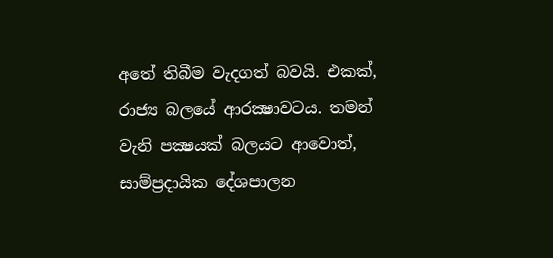අතේ තිබීම වැදගත් බවයි. එකක්, රාජ්‍ය බලයේ ආරක්‍ෂාවටය. තමන් වැනි පක්‍ෂයක් බලයට ආවොත්, සාම්ප්‍රදායික දේශපාලන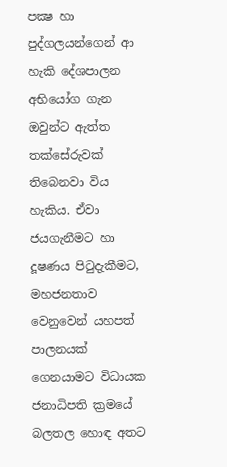පක්‍ෂ හා පුද්ගලයන්ගෙන් ආ හැකි දේශපාලන අභියෝග ගැන ඔවුන්ට ඇත්ත තක්සේරුවක් තිබෙනවා විය හැකිය. ඒවා ජයගැනීමට හා දූෂණය පිටුදැකීමට, මහජනතාව වෙනුවෙන් යහපත් පාලනයක් ගෙනයාමට විධායක ජනාධිපති ක්‍රමයේ බලතල හොඳ අතට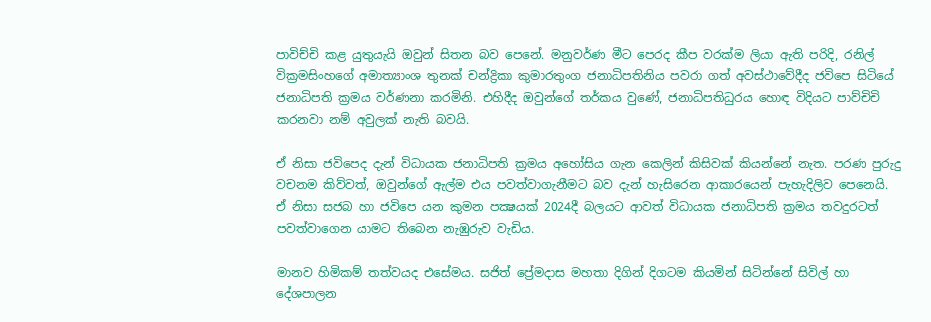පාවිච්චි කළ යුතුයැයි ඔවුන් සිතන බව පෙනේ. මනුවර්ණ මීට පෙරද කීප වරක්ම ලියා ඇති පරිදි, රනිල් වික්‍රමසිංහගේ අමාත්‍යාංශ තුනක් චන්ද්‍රිකා කුමාරතුංග ජනාධිපතිනිය පවරා ගත් අවස්ථාවේදීද ජවිපෙ සිටියේ ජනාධිපති ක්‍රමය වර්ණනා කරමිනි. එහිදීද ඔවුන්ගේ තර්කය වුණේ, ජනාධිපතිධුරය හොඳ විදියට පාව්චිචි කරනවා නම් අවුලක් නැති බවයි.

ඒ නිසා ජවිපෙද දැන් විධායක ජනාධිපති ක්‍රමය අහෝසිය ගැන කෙලින් කිසිවක් කියන්නේ නැත. පරණ පුරුදු වචනම කිව්වත්, ඔවුන්ගේ ඇල්ම එය පවත්වාගැනීමට බව දැන් හැසිරෙන ආකාරයෙන් පැහැදිලිව පෙනෙයි.
ඒ නිසා සජබ හා ජවිපෙ යන කුමන පක්‍ෂයක් 2024දී බලයට ආවත් විධායක ජනාධිපති ක්‍රමය තවදුරටත් පවත්වාගෙන යාමට තිබෙන නැඹුරුව වැඩිය.

මානව හිමිකම් තත්වයද එසේමය. සජිත් ප්‍රේමදාස මහතා දිගින් දිගටම කියමින් සිටින්නේ සිවිල් හා දේශපාලන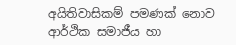අයිතිවාසිකම් පමණක් නොව ආර්ථික සමාජීය හා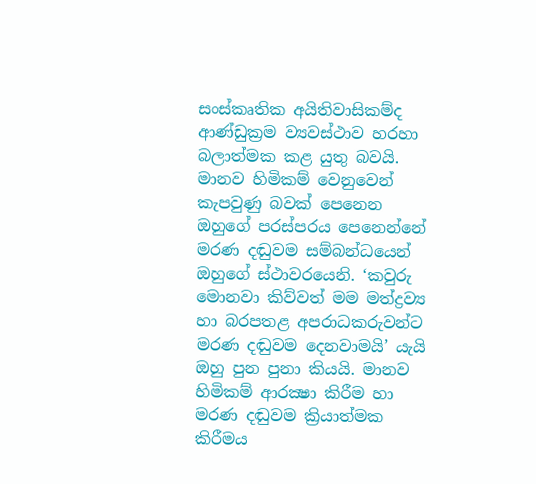සංස්කෘතික අයිතිවාසිකම්ද ආණ්ඩුක්‍රම ව්‍යවස්ථාව හරහා බලාත්මක කළ යුතු බවයි. මානව හිමිකම් වෙනුවෙන් කැපවුණු බවක් පෙනෙන ඔහුගේ පරස්පරය පෙනෙන්නේ මරණ දඬුවම සම්බන්ධයෙන් ඔහුගේ ස්ථාවරයෙනි. ‘කවුරු මොනවා කිව්වත් මම මත්ද්‍රව්‍ය හා බරපතළ අපරාධකරුවන්ට මරණ දඬුවම දෙනවාමයි’ යැයි ඔහු පුන පුනා කියයි. මානව හිමිකම් ආරක්‍ෂා කිරීම හා මරණ දඬුවම ක්‍රියාත්මක කිරීමය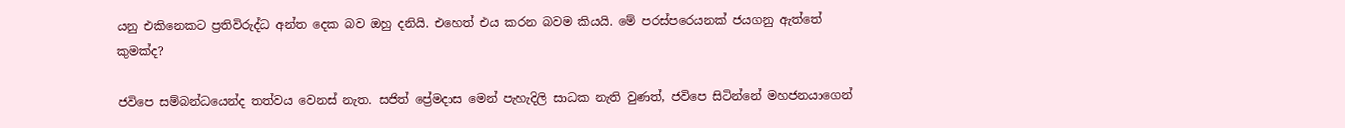යනු එකිනෙකට ප්‍රතිවිරුද්ධ අන්ත දෙක බව ඔහු දනියි. එහෙත් එය කරන බවම කියයි. මේ පරස්පරෙයනක් ජයගනු ඇත්තේ කුමක්ද?

ජවිපෙ සම්බන්ධයෙන්ද තත්වය වෙනස් නැත. සජිත් ප්‍රේමදාස මෙන් පැහැදිලි සාධක නැති වුණත්, ජවිපෙ සිටින්නේ මහජනයාගෙන්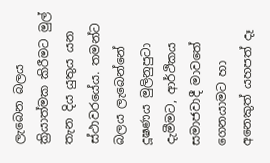ලැබෙන බලය ක්‍රියාත්මක කිරීමට මුල් තැන දිය යුතුය යන ස්ථාවරයේය. තමන්ට බලය ලැබෙන්නේ දූෂණය මුලිනුපුටා දැමීමට, ආර්ථිකය සමාජවාදී මාවතේ ගෙනයාමට හා අනෙකුත් යහපත් දෑ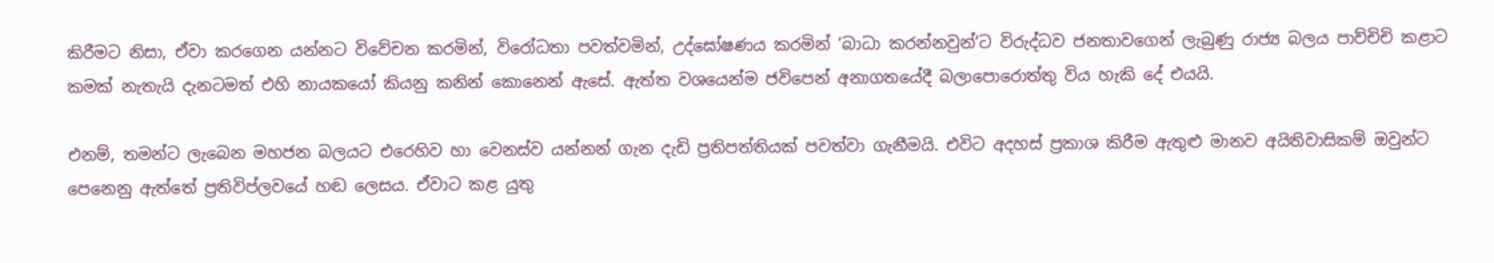කිරීමට නිසා, ඒවා කරගෙන යන්නට විවේචන කරමින්, විරෝධතා පවත්වමින්, උද්ඝෝෂණය කරමින් ‘බාධා කරන්නවුන්‘ට විරුද්ධව ජනතාවගෙන් ලැබුණු රාජ්‍ය බලය පාව්චිචි කළාට කමක් නැතැයි දැනටමත් එහි නායකයෝ කියනු කනින් කොනෙන් ඇසේ. ඇත්ත වශයෙන්ම ජවිපෙන් අනාගතයේදී බලාපොරොත්තු විය හැකි දේ එයයි.

එනම්, තමන්ට ලැබෙන මහජන බලයට එරෙහිව හා වෙනස්ව යන්නන් ගැන දැඩි ප්‍රතිපත්තියක් පවත්වා ගැනීමයි. එවිට අදහස් ප්‍රකාශ කිරීම ඇතුළු මානව අයිතිවාසිකම් ඔවුන්ට පෙනෙනු ඇත්තේ ප්‍රතිවිප්ලවයේ හඬ ලෙසය. ඒවාට කළ යුතු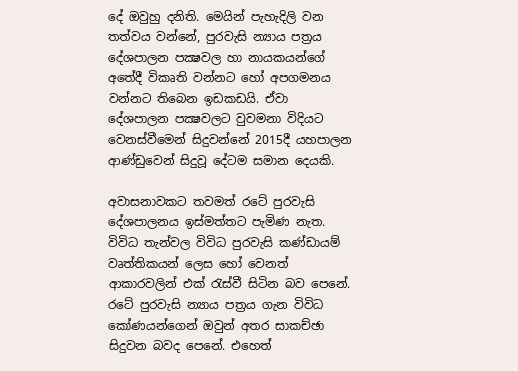දේ ඔවුහු දනිති. මෙයින් පැහැදිලි වන තත්වය වන්නේ, පුරවැසි න්‍යාය පත්‍රය දේශපාලන පක්‍ෂවල හා නායකයන්ගේ අතේදී විකෘති වන්නට හෝ අපගමනය වන්නට තිබෙන ඉඩකඩයි. ඒවා දේශපාලන පක්‍ෂවලට වුවමනා විදියට වෙනස්වීමෙන් සිදුවන්නේ 2015දී යහපාලන ආණ්ඩුවෙන් සිදුවූ දේටම සමාන දෙයකි.

අවාසනාවකට තවමත් රටේ පුරවැසි දේශපාලනය ඉස්මත්තට පැමිණ නැත. විවිධ තැන්වල විවිධ පුරවැසි කණ්ඩායම් වෘත්තිකයන් ලෙස හෝ වෙනත් ආකාරවලින් එක් රැස්වී සිටින බව පෙනේ. රටේ පුරවැසි න්‍යාය පත්‍රය ගැන විවිධ කෝණයන්ගෙන් ඔවුන් අතර සාකච්ඡා සිදුවන බවද පෙනේ. එහෙත්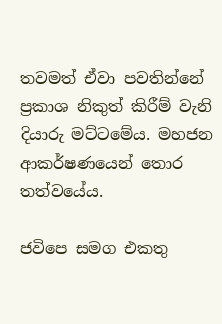තවමත් ඒවා පවතින්නේ ප්‍රකාශ නිකුත් කිරීම් වැනි දියාරු මට්ටමේය. මහජන ආකර්ෂණයෙන් තොර තත්වයේය.

ජවිපෙ සමග එකතු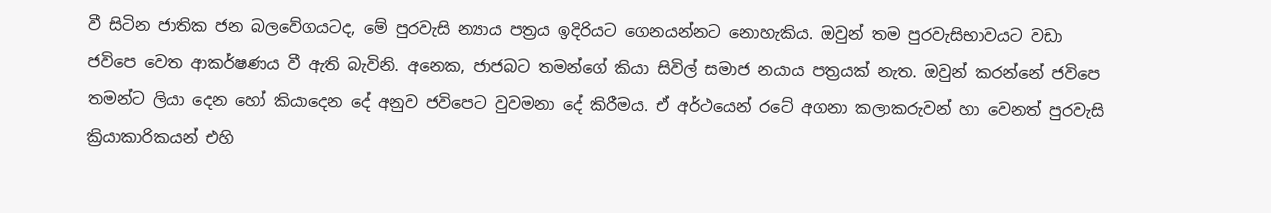වී සිටින ජාතික ජන බලවේගයටද, මේ පුරවැසි න්‍යාය පත්‍රය ඉදිරියට ගෙනයන්නට නොහැකිය. ඔවුන් තම පුරවැසිභාවයට වඩා ජවිපෙ වෙත ආකර්ෂණය වී ඇති බැවිනි. අනෙක, ජාජබට තමන්ගේ කියා සිවිල් සමාජ නයාය පත්‍රයක් නැත. ඔවුන් කරන්නේ ජවිපෙ තමන්ට ලියා දෙන හෝ කියාදෙන දේ අනුව ජවිපෙට වුවමනා දේ කිරීමය. ඒ අර්ථයෙන් රටේ අගනා කලාකරුවන් හා වෙනත් පුරවැසි ක්‍රියාකාරිකයන් එහි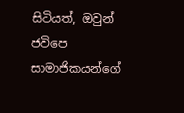සිටියත්, ඔවුන් ජවිපෙ සාමාජිකයන්ගේ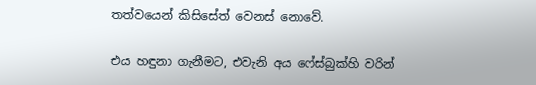තත්වයෙන් කිසිසේත් වෙනස් නොවේ.

එය හඳුනා ගැනීමට, එවැනි අය ෆේස්බුක්හි වරින්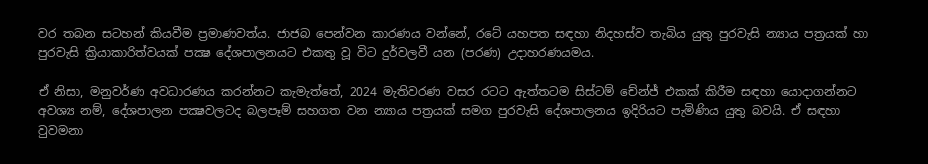වර තබන සටහන් කියවීම ප්‍රමාණවත්ය. ජාජබ පෙන්වන කාරණය වන්නේ, රටේ යහපත සඳහා නිදහස්ව තැබිය යුතු පුරවැසි න්‍යාය පත්‍රයක් හා පුරවැසි ක්‍රියාකාරිත්වයක් පක්‍ෂ දේශපාලනයට එකතු වූ විට දුර්වලවී යන (පරණ) උදාහරණයමය.

ඒ නිසා, මනුවර්ණ අවධාරණය කරන්නට කැමැත්තේ, 2024 මැතිවරණ වසර රටට ඇත්තටම සිස්ටම් චේන්ජ් එකක් කිරීම සඳහා යොදාගන්නට අවශ්‍ය නම්, දේශපාලන පක්‍ෂවලටද බලපෑම් සහගත වන න්‍යාය පත්‍රයක් සමග පුරවැසි දේශපාලනය ඉදිරියට පැමිණිය යුතු බවයි. ඒ සඳහා වුවමනා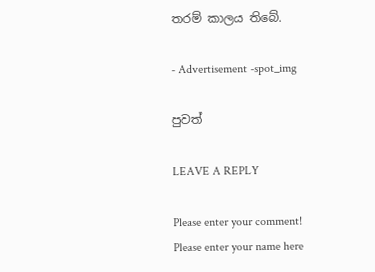තරම් කාලය තිබේ.

- Advertisement -spot_img

පුවත්

LEAVE A REPLY

Please enter your comment!
Please enter your name here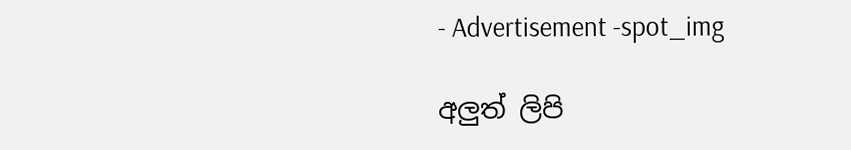- Advertisement -spot_img

අලුත් ලිපි